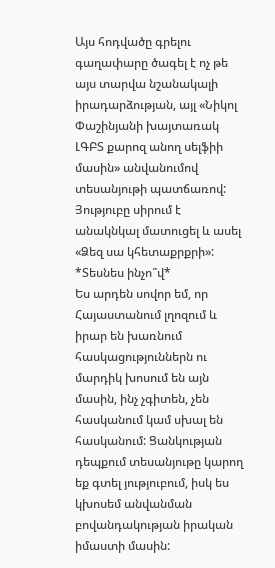Այս հոդվածը գրելու գաղափարը ծագել է ոչ թե այս տարվա նշանակալի իրադարձության, այլ «Նիկոլ Փաշինյանի խայտառակ ԼԳԲՏ քարոզ անող սելֆիի մասին» անվանումով տեսանյութի պատճառով: Յություբը սիրում է անակնկալ մատուցել և ասել «Ձեզ սա կհետաքրքրի»: *Տեսնես ինչո՞վ*
Ես արդեն սովոր եմ, որ Հայաստանում լղոզում և իրար են խառնում հասկացություններն ու մարդիկ խոսում են այն մասին, ինչ չգիտեն, չեն հասկանում կամ սխալ են հասկանում: Ցանկության դեպքում տեսանյութը կարող եք գտել յություբում, իսկ ես կխոսեմ անվանման բովանդակության իրական իմաստի մասին: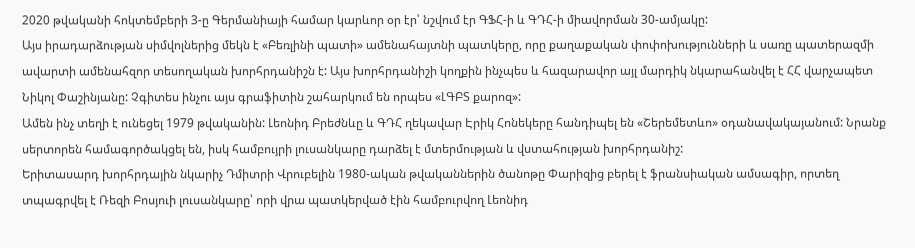2020 թվականի հոկտեմբերի 3-ը Գերմանիայի համար կարևոր օր էր՝ նշվում էր ԳՖՀ-ի և ԳԴՀ-ի միավորման 30-ամյակը:
Այս իրադարձության սիմվոլներից մեկն է «Բեռլինի պատի» ամենահայտնի պատկերը, որը քաղաքական փոփոխությունների և սառը պատերազմի ավարտի ամենահզոր տեսողական խորհրդանիշն է: Այս խորհրդանիշի կողքին ինչպես և հազարավոր այլ մարդիկ նկարահանվել է ՀՀ վարչապետ Նիկոլ Փաշինյանը: Չգիտես ինչու այս գրաֆիտին շահարկում են որպես «ԼԳԲՏ քարոզ»:
Ամեն ինչ տեղի է ունեցել 1979 թվականին: Լեոնիդ Բրեժնևը և ԳԴՀ ղեկավար Էրիկ Հոնեկերը հանդիպել են «Շերեմետևո» օդանավակայանում: Նրանք սերտորեն համագործակցել են, իսկ համբույրի լուսանկարը դարձել է մտերմության և վստահության խորհրդանիշ:
Երիտասարդ խորհրդային նկարիչ Դմիտրի Վրուբելին 1980-ական թվականներին ծանոթը Փարիզից բերել է ֆրանսիական ամսագիր, որտեղ տպագրվել է Ռեզի Բոսյուի լուսանկարը՝ որի վրա պատկերված էին համբուրվող Լեոնիդ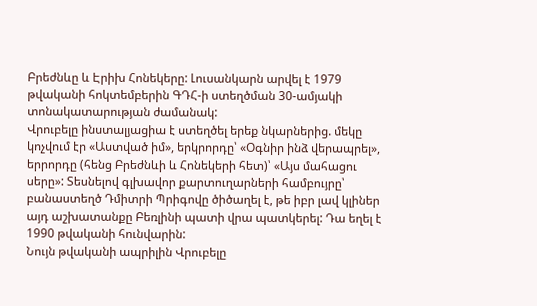Բրեժնևը և Էրիխ Հոնեկերը: Լուսանկարն արվել է 1979 թվականի հոկտեմբերին ԳԴՀ-ի ստեղծման 30-ամյակի տոնակատարության ժամանակ:
Վրուբելը ինստալյացիա է ստեղծել երեք նկարներից. մեկը կոչվում էր «Աստված իմ», երկրորդը՝ «Օգնիր ինձ վերապրել», երրորդը (հենց Բրեժնևի և Հոնեկերի հետ)՝ «Այս մահացու սերը»: Տեսնելով գլխավոր քարտուղարների համբույրը՝ բանաստեղծ Դմիտրի Պրիգովը ծիծաղել է, թե իբր լավ կլիներ այդ աշխատանքը Բեռլինի պատի վրա պատկերել: Դա եղել է 1990 թվականի հունվարին:
Նույն թվականի ապրիլին Վրուբելը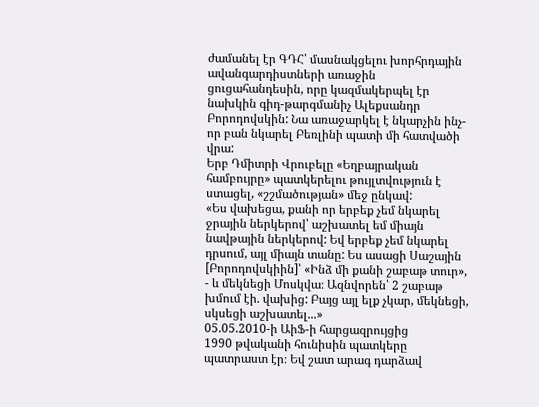ժամանել էր ԳԴՀ՝ մասնակցելու խորհրդային ավանգարդիստների առաջին ցուցահանդեսին, որը կազմակերպել էր նախկին գիդ-թարգմանիչ Ալեքսանդր Բորոդովսկին: Նա առաջարկել է նկարչին ինչ-որ բան նկարել Բեռլինի պատի մի հատվածի վրա:
Երբ Դմիտրի Վրուբելը «Եղբայրական համբույրը» պատկերելու թույլտվություն է ստացել, «շշմածության» մեջ ընկավ:
«Ես վախեցա, քանի որ երբեք չեմ նկարել ջրային ներկերով՝ աշխատել եմ միայն նավթային ներկերով: Եվ երբեք չեմ նկարել դրսում, այլ միայն տանը: Ես ասացի Սաշային [Բորոդովսկիին]՝ «Ինձ մի քանի շաբաթ տուր», - և մեկնեցի Մոսկվա։ Ազնվորեն՝ 2 շաբաթ խմում էի. վախից: Բայց այլ ելք չկար, մեկնեցի, սկսեցի աշխատել...»
05.05.2010-ի ԱիՖ-ի հարցազրույցից
1990 թվականի հունիսին պատկերը պատրաստ էր։ Եվ շատ արագ դարձավ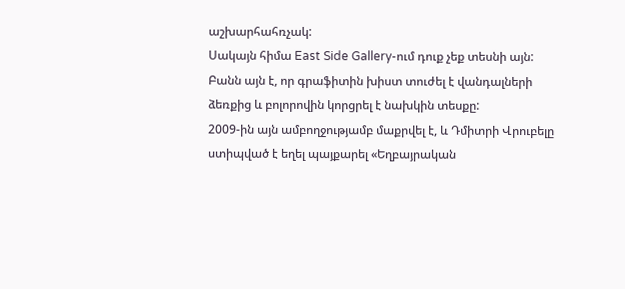աշխարհահռչակ:
Սակայն հիմա East Side Gallery-ում դուք չեք տեսնի այն: Բանն այն է, որ գրաֆիտին խիստ տուժել է վանդալների ձեռքից և բոլորովին կորցրել է նախկին տեսքը:
2009-ին այն ամբողջությամբ մաքրվել է, և Դմիտրի Վրուբելը ստիպված է եղել պայքարել «Եղբայրական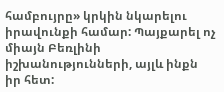համբույրը» կրկին նկարելու իրավունքի համար: Պայքարել ոչ միայն Բեռլինի իշխանությունների, այլև ինքն իր հետ: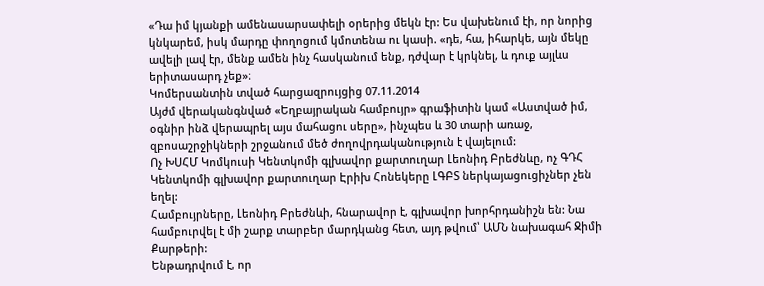«Դա իմ կյանքի ամենասարսափելի օրերից մեկն էր: Ես վախենում էի, որ նորից կնկարեմ, իսկ մարդը փողոցում կմոտենա ու կասի. «դե, հա, իհարկե, այն մեկը ավելի լավ էր, մենք ամեն ինչ հասկանում ենք, դժվար է կրկնել, և դուք այլևս երիտասարդ չեք»։
Կոմերսանտին տված հարցազրույցից 07.11.2014
Այժմ վերականգնված «Եղբայրական համբույր» գրաֆիտին կամ «Աստված իմ, օգնիր ինձ վերապրել այս մահացու սերը», ինչպես և 30 տարի առաջ, զբոսաշրջիկների շրջանում մեծ ժողովրդականություն է վայելում:
Ոչ ԽՍՀՄ Կոմկուսի Կենտկոմի գլխավոր քարտուղար Լեոնիդ Բրեժնևը, ոչ ԳԴՀ Կենտկոմի գլխավոր քարտուղար Էրիխ Հոնեկերը ԼԳԲՏ ներկայացուցիչներ չեն եղել:
Համբույրները, Լեոնիդ Բրեժնևի, հնարավոր է, գլխավոր խորհրդանիշն են: Նա համբուրվել է մի շարք տարբեր մարդկանց հետ, այդ թվում՝ ԱՄՆ նախագահ Ջիմի Քարթերի:
Ենթադրվում է, որ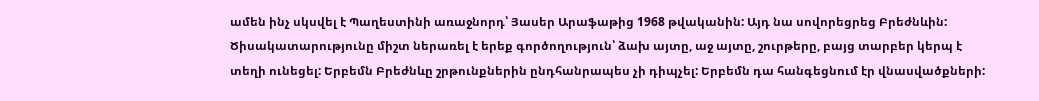ամեն ինչ սկսվել է Պաղեստինի առաջնորդ՝ Յասեր Արաֆաթից 1968 թվականին: Այդ նա սովորեցրեց Բրեժնևին:
Ծիսակատարությունը միշտ ներառել է երեք գործողություն՝ ձախ այտը, աջ այտը, շուրթերը, բայց տարբեր կերպ է տեղի ունեցել: Երբեմն Բրեժնևը շրթունքներին ընդհանրապես չի դիպչել: Երբեմն դա հանգեցնում էր վնասվածքների: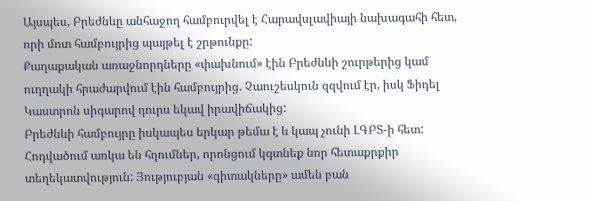Այսպես, Բրեժնևը անհաջող համբուրվել է Հարավսլավիայի նախագահի հետ, որի մոտ համբույրից պայթել է շրթունքը:
Քաղաքական առաջնորդները «փախնում» էին Բրեժնևի շուրթերից կամ ուղղակի հրաժարվում էին համբույրից. Չաուշեսկուն զզվում էր, իսկ Ֆիդել Կաստրոն սիգարով դուրս եկավ իրավիճակից:
Բրեժնևի համբույրը իսկապես երկար թեմա է և կապ չունի ԼԳԲՏ-ի հետ: Հոդվածում առկա են հղումներ, որոնցում կգտնեք նոր հետաքրքիր տեղեկատվություն: Յություբյան «գիտակները» ամեն բան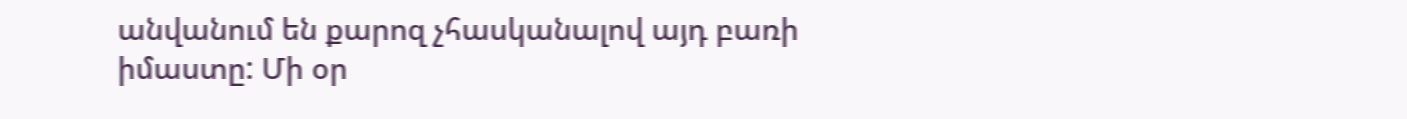անվանում են քարոզ չհասկանալով այդ բառի իմաստը: Մի օր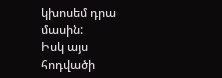կխոսեմ դրա մասին:
Իսկ այս հոդվածի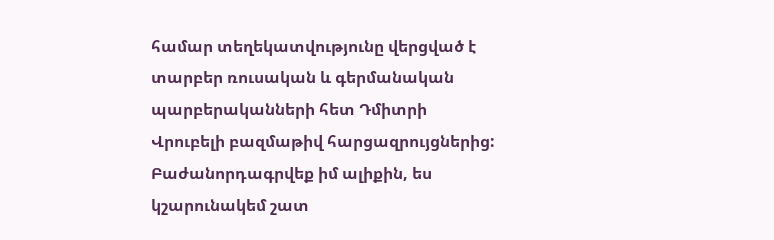համար տեղեկատվությունը վերցված է տարբեր ռուսական և գերմանական պարբերականների հետ Դմիտրի Վրուբելի բազմաթիվ հարցազրույցներից: Բաժանորդագրվեք իմ ալիքին, ես կշարունակեմ շատ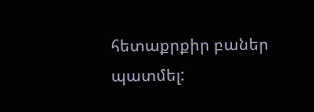հետաքրքիր բաներ պատմել: